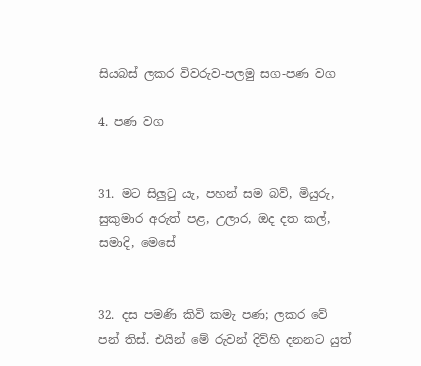සියබස් ලකර විවරුව-පලමු සග-පණ වග

4. පණ වග


31. මට සිලුටු යැ, පහන් සම බව්, මියුරු, සුකුමාර අරුත් පළ, උලාර, ඔද දත කල්, සමාදි, මෙසේ


32. දස පමණි කිවි කමැ පණ; ලකර වේ පන් තිස්. එයින් මේ රුවන් දිව්හි දනනට යුත්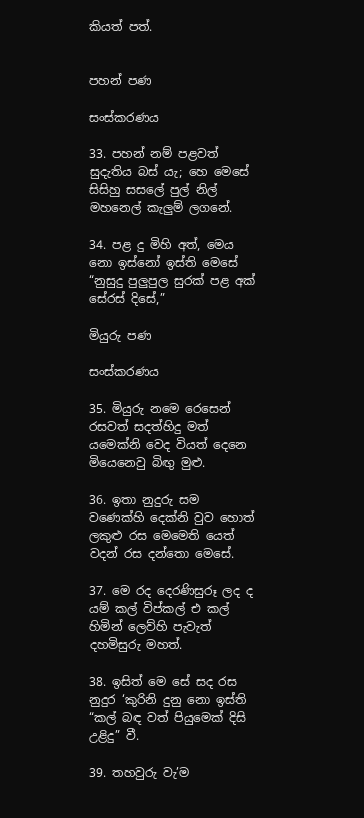කියත් පත්.


පහන් පණ

සංස්කරණය

33. පහන් නම් පළවත් සුදැතිය බස් යැ; හෙ මෙසේ සිසිහු සසලේ පුල් නිල් මහනෙල් කැලුම් ලගනේ.

34. පළ දු මිහි අත්, මෙය නො ඉස්නෝ ඉස්ති මෙසේ “නුසුදු පුලුපුල සුරක් පළ අක් සේර‍ස් දිසේ,”

මියුරු පණ

සංස්කරණය

35. මියුරු නමෙ රෙසෙන් රසවත් සදත්හිදු මත් යමෙක්නි වෙද වියත් දෙනෙ මියෙනෙවු බිඟු මුළු.

36. ඉතා නුදුරු සම වණෙක්හි දෙක්නි වුව හොත් ලකුළු රස මෙමෙති යෙත් වදන් රස දන්තො මෙසේ.

37. මෙ රද දෙරණිසුරූ ලද ද යම් කල් විප්කල් එ කල් හිමින් ලෙව්හි පැවැත් දහමිසුරු මහත්.

38. ඉසිත් මෙ සේ සද රස නුදුර ‘කුරිනි දුනු නො ඉස්ති “කල් බඳ වත් පියුමෙක් දිසි උළිදු” වී.

39. තහවුරු වැ’ම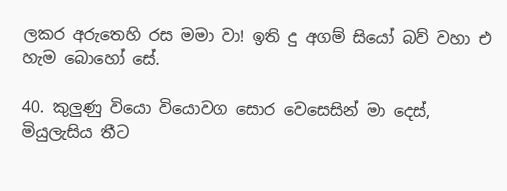ලකර අරුතෙහි රස මමා වා! ඉති දු අගම් සියෝ බව් වහා එ හැම බොහෝ සේ.

40. කුලුණු වියො වියොවග සොර වෙසෙසින් මා දෙස්, මියුලැසිය තීට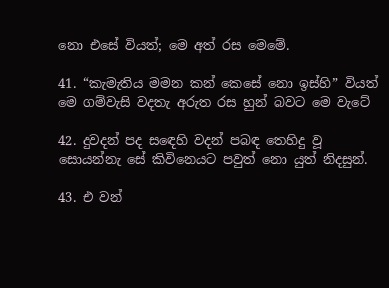නො එසේ වියත්; මෙ අත් රස මෙමේ.

41. “කැමැතිය මමන කන් කෙසේ නො ඉස්හි” වියත් මෙ ගම්වැසි වදතැ අරුත රස හුන් බවට මෙ වැටේ

42. දුවදන් පද ස‍ඳෙහි වදන් පබඳ තෙහිදු වූ සොයන්නැ සේ කිවිනෙයට පවුත් නො යුත් නිදසුන්.

43. එ වන්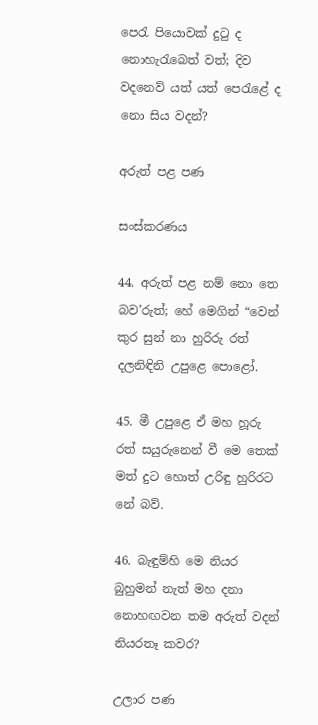පෙරැ පියොවක් දුටු ද නොහැරැබෙත් වත්; දිව වදනෙව් යත් යත් පෙරැළේ ද නො සිය වදන්?

අරුත් පළ පණ

සංස්කරණය

44. අරුත් පළ නම් නො තෙ බව’රුත්; හේ මෙගින් “වෙන් කුර සුන් නා හුරිරු රත් දලනිඳිනි උපුළෙ පොළෝ.

45. මී උපුළෙ ඒ මහ හූරු රත් සයුරුනෙන් වී මෙ තෙක් මත් දුට හොත් උරිඳු හුරිරට නේ බව්.

46. බැඳුම්හි මෙ නියර බුහුමන් නැත් මහ දනා නොහඟවන තම අරුත් වදන් නියරතෑ කවර?

උලාර පණ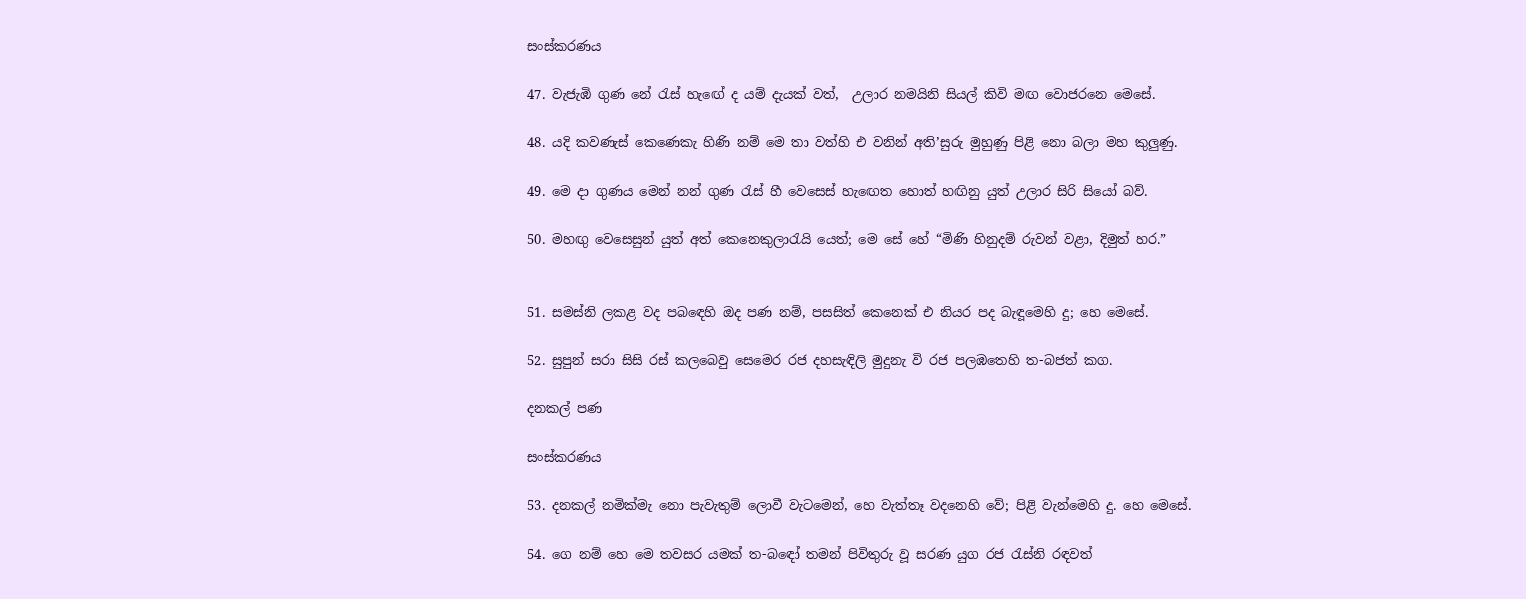සංස්කරණය

47. වැජැඹි ගුණ නේ රැස් හැඟේ ද යම් දැයක් වත්,  උලාර නමයිනි සියල් කිවි මඟ වොජරනෙ මෙසේ.

48. යදි කවණැස් කෙණෙකැ හිණි නම් මෙ තා වත්හි එ වනින් අති’සුරු මුහුණු පිළි නො බලා මහ කුලුණු.

49. මෙ දා ගුණය මෙන් නන් ගුණ රැස් හී වෙසෙස් හැ‍ඟෙත හොත් හඟිනු යුත් උලාර සිරි සියෝ බව්.

50. මහඟු වෙසෙසුන් යුත් අත් කෙනෙකුලාරැයි යෙත්; මෙ සේ හේ “මිණි හිනුදම් රුවන් වළා, දිමුත් හර.”


51. සමස්නි ලකළ වද පබ‍ඳෙහි ඔද පණ නම්, පසසිත් කෙනෙක් එ නියර පද බැඳූමෙහි දු; හෙ මෙසේ.

52. සුපුන් සරා සිසි රස් කලබෙවු සෙමෙර රජ දහසැඳිලි මුදුනැ වි රජ පලඹතෙහි ත-බජත් කග.

දනකල් පණ

සංස්කරණය

53. දනකල් නමික්මැ නො පැවැතුම් ලොවී වැටමෙන්, හෙ වැත්තෑ වදනෙහි වේ; පිළි වැන්මෙහි දු. හෙ මෙසේ.

54. ගෙ නම් හෙ මෙ තවසර යමක් ත-බඳෝ තමන් පිවිතුරු වූ සරණ යුග රජ රැස්නි රඳවත්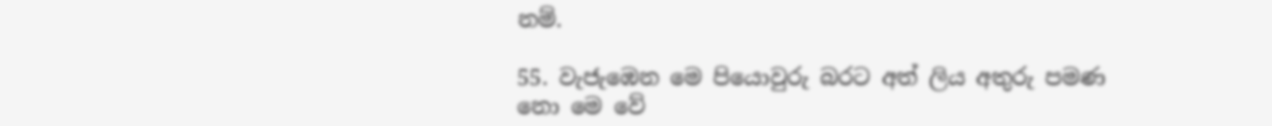නම්.

55. වැජැඹෙන මෙ පියොවුරු බරට අත් ලිය අතුරු පමණ නො මෙ වේ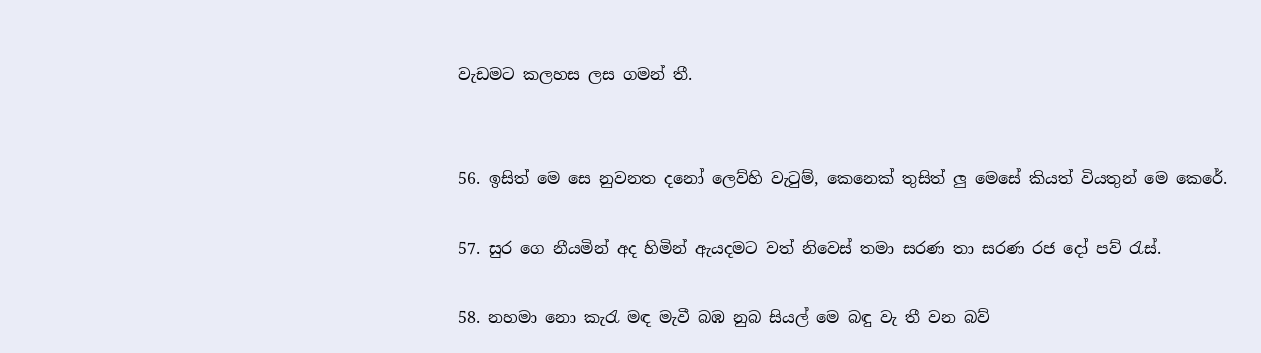වැඩමට කලහස ලස ගමන් තී.


56. ඉසිත් මෙ සෙ නුවනත දනෝ ලෙව්හි වැටුම්, කෙනෙක් තුසිත් ලු මෙසේ කියත් වියතුන් මෙ කෙරේ.

57. සුර ගෙ නීයමින් අද හිමින් ඇයදමට වත් නිවෙස් තමා සරණ තා සරණ රජ දෝ පව් රැස්.

58. නහමා නො කැරැ මඳ මැවී බඹ නුබ සියල් මෙ බඳු වැ තී වන බව්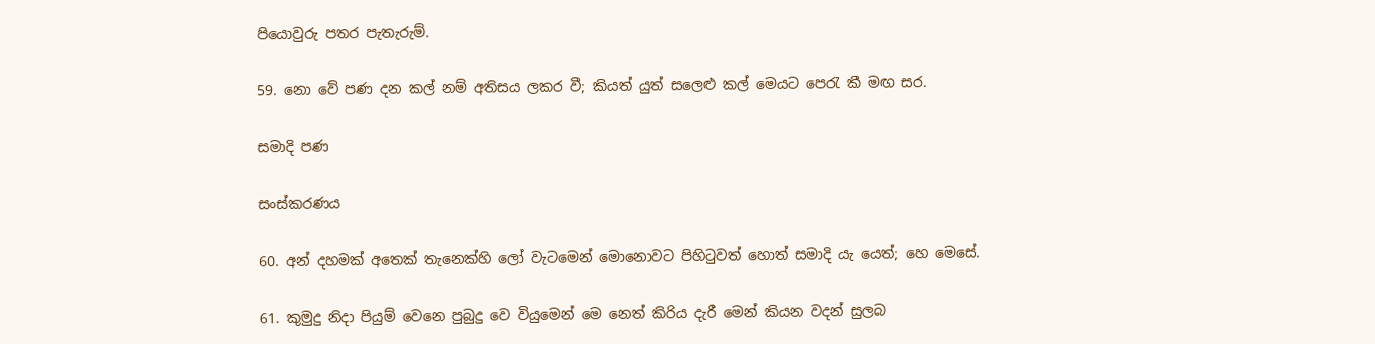පියොවුරු පතර පැතැරුම්.

59. නො වේ පණ දන කල් නම් අතිසය ලකර වී; කියත් යුත් සලෙළු කල් මෙයට පෙරැ කී මඟ සර.

සමාදි පණ

සංස්කරණය

60. අන් දහමක් අතෙක් තැනෙක්හි ලෝ වැටමෙන් මොනොවට පිහිටුවත් හොත් සමාදි යැ යෙත්; හෙ මෙසේ.

61. කුමුදු නිදා පියුම් වෙනෙ පුබුදු වෙ වියුමෙන් මෙ නෙත් කිරිය දැරී මෙන් කියන වදන් සුලබ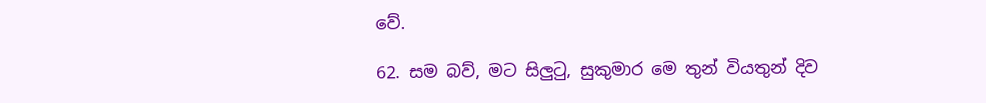වේ.

62. සම බව්, මට සිලුටු, සුකුමාර මෙ තුන් වියතුන් දිව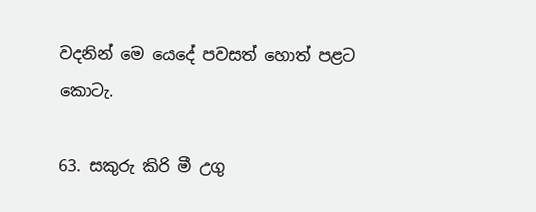වදනින් මෙ යෙදේ පවසත් හොත් පළට කොටැ.

63. සකුරු කිරි මී උගු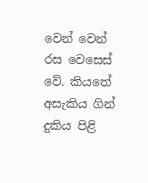වෙන් වෙන් රස වෙසෙස් වේ. කියතේ අසැකිය ගින් දුකිය පිළි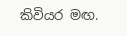කිවියර මඟ.